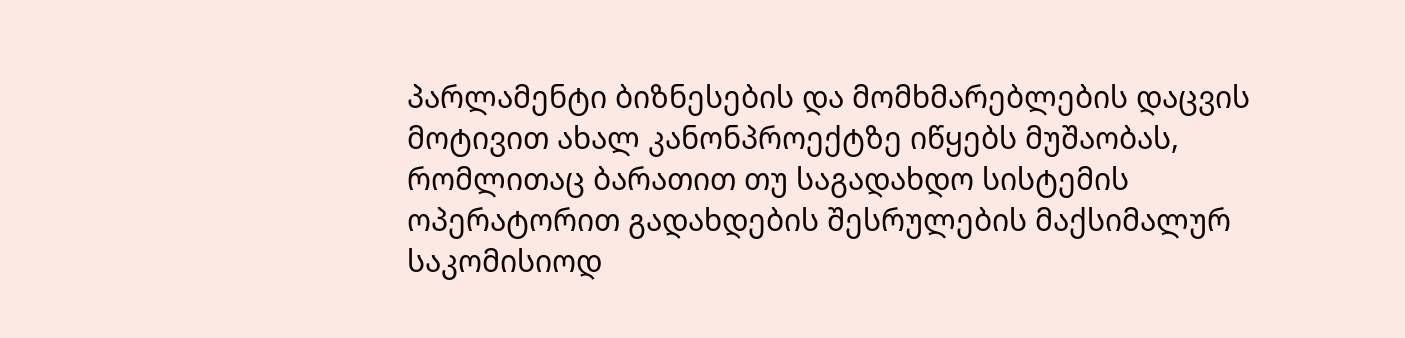პარლამენტი ბიზნესების და მომხმარებლების დაცვის მოტივით ახალ კანონპროექტზე იწყებს მუშაობას, რომლითაც ბარათით თუ საგადახდო სისტემის ოპერატორით გადახდების შესრულების მაქსიმალურ საკომისიოდ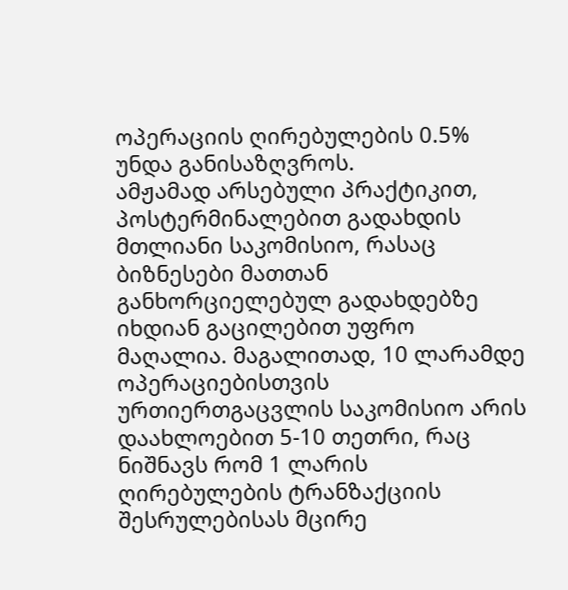ოპერაციის ღირებულების 0.5% უნდა განისაზღვროს.
ამჟამად არსებული პრაქტიკით, პოსტერმინალებით გადახდის მთლიანი საკომისიო, რასაც ბიზნესები მათთან განხორციელებულ გადახდებზე იხდიან გაცილებით უფრო მაღალია. მაგალითად, 10 ლარამდე ოპერაციებისთვის ურთიერთგაცვლის საკომისიო არის დაახლოებით 5-10 თეთრი, რაც ნიშნავს რომ 1 ლარის ღირებულების ტრანზაქციის შესრულებისას მცირე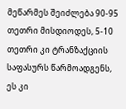მეწარმეს შეიძლება 90-95 თეთრი მისდიოდეს, 5-10 თეთრი კი ტრანზაქციის საფასურს წარმოადგენს, ეს კი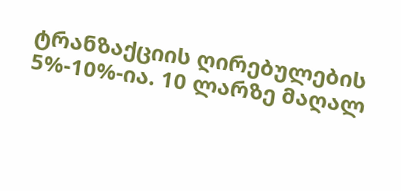ტრანზაქციის ღირებულების 5%-10%-ია. 10 ლარზე მაღალ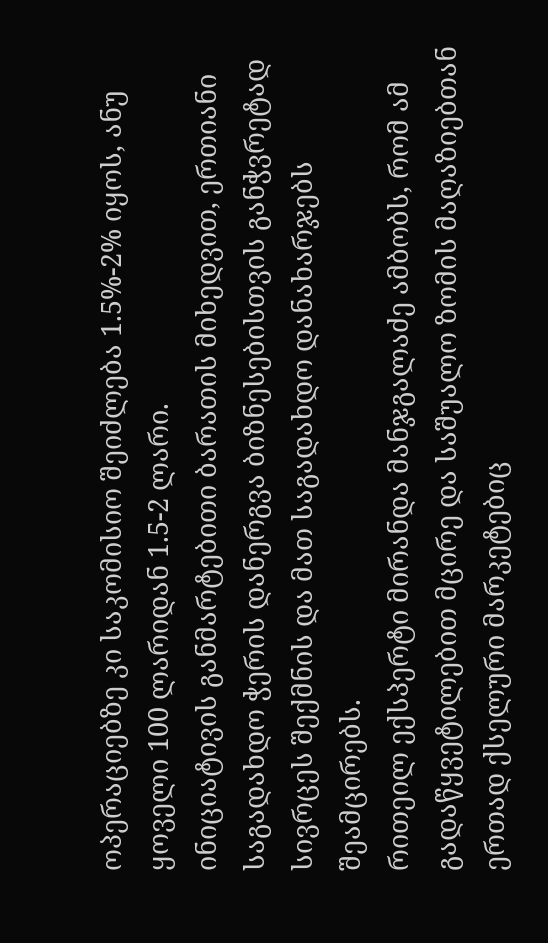ოპერაციებზე კი საკომისიო შეიძლება 1.5%-2% იყოს, ანუ ყოველი 100 ლარიდან 1.5-2 ლარი.
ინიციატივის განმარტებითი ბარათის მიხედვით, ერთიანი საგადახდო ჭერის დანერგვა ბიზნესებისთვის განჭვრეტად სივრცეს შექმნის და მათ საგადახდო დანახარჯებს შეამცირებს.
რითეილ ექსპერტი მირანდა მანჯგალაძე ამბობს, რომ ამ გადაწყვეტილებით მცირე და საშუალო ზომის მაღაზიებთან ერთად ქსელური მარკეტებიც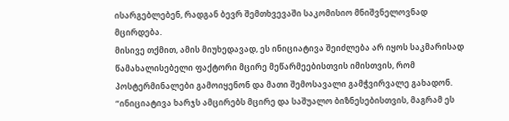ისარგებლებენ, რადგან ბევრ შემთხვევაში საკომისიო მნიშვნელოვნად მცირდება.
მისივე თქმით, ამის მიუხედავად, ეს ინიციატივა შეიძლება არ იყოს საკმარისად წამახალისებელი ფაქტორი მცირე მეწარმეებისთვის იმისთვის, რომ პოსტერმინალები გამოიყენონ და მათი შემოსავალი გამჭვირვალე გახადონ.
“ინიციატივა ხარჯს ამცირებს მცირე და საშუალო ბიზნესებისთვის, მაგრამ ეს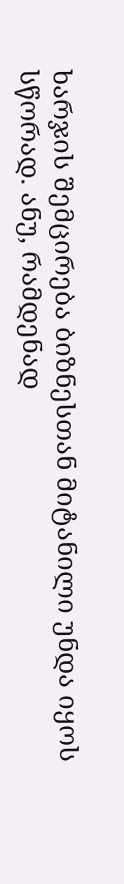ხარჯის შემცირება ბიზნესთან მიტანილი უნდა იყოს სწორად. ანუ, რამდენად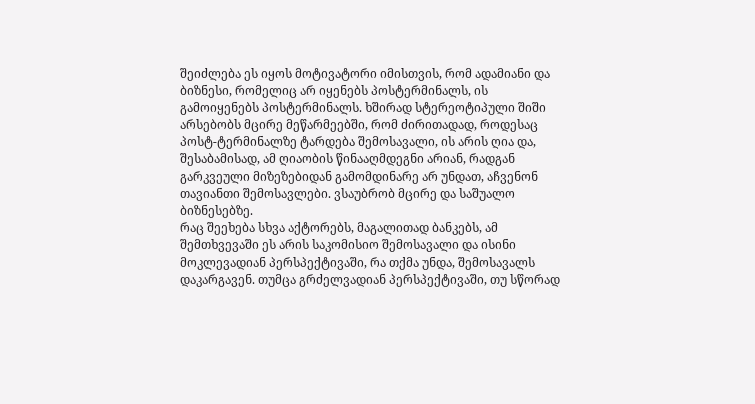შეიძლება ეს იყოს მოტივატორი იმისთვის, რომ ადამიანი და ბიზნესი, რომელიც არ იყენებს პოსტერმინალს, ის გამოიყენებს პოსტერმინალს. ხშირად სტერეოტიპული შიში არსებობს მცირე მეწარმეებში, რომ ძირითადად, როდესაც პოსტ-ტერმინალზე ტარდება შემოსავალი, ის არის ღია და, შესაბამისად, ამ ღიაობის წინააღმდეგნი არიან, რადგან გარკვეული მიზეზებიდან გამომდინარე არ უნდათ, აჩვენონ თავიანთი შემოსავლები. ვსაუბრობ მცირე და საშუალო ბიზნესებზე.
რაც შეეხება სხვა აქტორებს, მაგალითად ბანკებს, ამ შემთხვევაში ეს არის საკომისიო შემოსავალი და ისინი მოკლევადიან პერსპექტივაში, რა თქმა უნდა, შემოსავალს დაკარგავენ. თუმცა გრძელვადიან პერსპექტივაში, თუ სწორად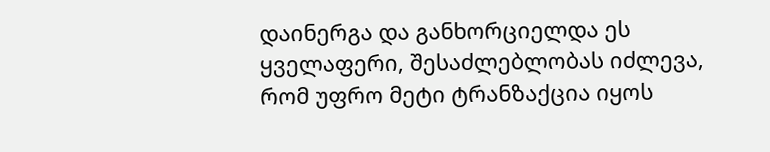დაინერგა და განხორციელდა ეს ყველაფერი, შესაძლებლობას იძლევა, რომ უფრო მეტი ტრანზაქცია იყოს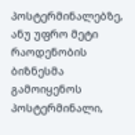პოსტერმინალებზე, ანუ უფრო მეტი რაოდენობის ბიზნესმა გამოიყენოს პოსტერმინალი,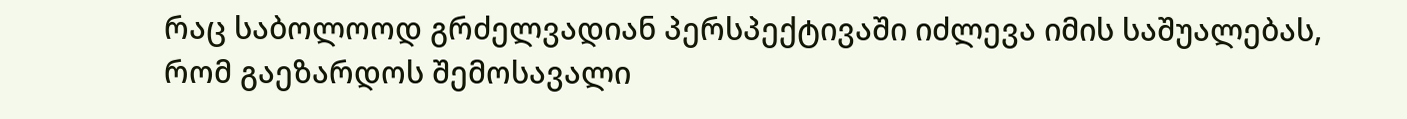რაც საბოლოოდ გრძელვადიან პერსპექტივაში იძლევა იმის საშუალებას, რომ გაეზარდოს შემოსავალი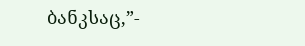ბანკსაც,”-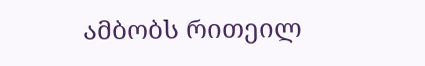ამბობს რითეილ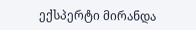ექსპერტი მირანდა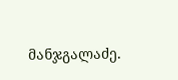მანჯგალაძე.